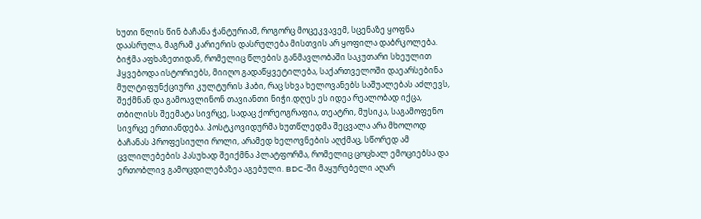ხუთი წლის წინ ბაჩანა ჭანტურიამ, როგორც მოცეკვავემ, სცენაზე ყოფნა დაასრულა, მაგრამ კარიერის დასრულება მისთვის არ ყოფილა დაბრკოლება. ბიჭმა აფხაზეთიდან, რომელიც წლების განმავლობაში საკუთარი სხეულით ჰყვებოდა ისტორიებს, მიიღო გადაწყვეტილება, საქართველოში დაეარსებინა მულტიფუნქციური კულტურის ჰაბი, რაც სხვა ხელოვანებს საშუალებას აძლევს, შექმნან და გამოავლინონ თავიანთი ნიჭი.დღეს ეს იდეა რეალობად იქცა, თბილისს შეემატა სივრცე, სადაც ქორეოგრაფია, თეატრი, მუსიკა, საგამოფენო სივრცე ერთიანდება. პოსტკოვიდურმა ხუთწლედმა შეცვალა არა მხოლოდ ბაჩანას პროფესიული როლი, არამედ ხელოვნების აღქმაც, სწორედ ამ ცვლილებების პასუხად შეიქმნა პლატფორმა, რომელიც ცოცხალ ემოციებსა და ერთობლივ გამოცდილებაზეა აგებული. BDC-ში მაყურებელი აღარ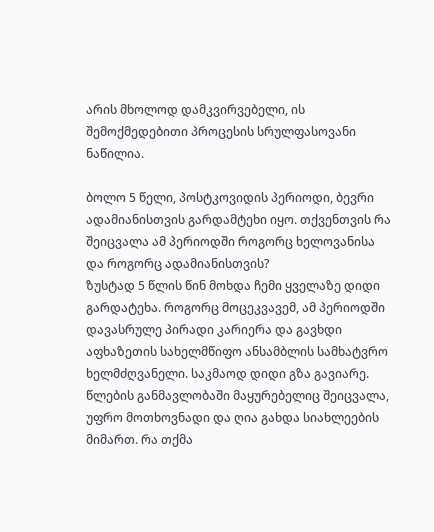არის მხოლოდ დამკვირვებელი, ის შემოქმედებითი პროცესის სრულფასოვანი ნაწილია.

ბოლო 5 წელი, პოსტკოვიდის პერიოდი, ბევრი ადამიანისთვის გარდამტეხი იყო. თქვენთვის რა შეიცვალა ამ პერიოდში როგორც ხელოვანისა და როგორც ადამიანისთვის?
ზუსტად 5 წლის წინ მოხდა ჩემი ყველაზე დიდი გარდატეხა. როგორც მოცეკვავემ, ამ პერიოდში დავასრულე პირადი კარიერა და გავხდი აფხაზეთის სახელმწიფო ანსამბლის სამხატვრო ხელმძღვანელი. საკმაოდ დიდი გზა გავიარე.
წლების განმავლობაში მაყურებელიც შეიცვალა, უფრო მოთხოვნადი და ღია გახდა სიახლეების მიმართ. რა თქმა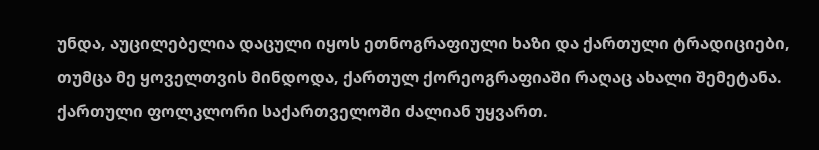უნდა, აუცილებელია დაცული იყოს ეთნოგრაფიული ხაზი და ქართული ტრადიციები, თუმცა მე ყოველთვის მინდოდა, ქართულ ქორეოგრაფიაში რაღაც ახალი შემეტანა.
ქართული ფოლკლორი საქართველოში ძალიან უყვართ.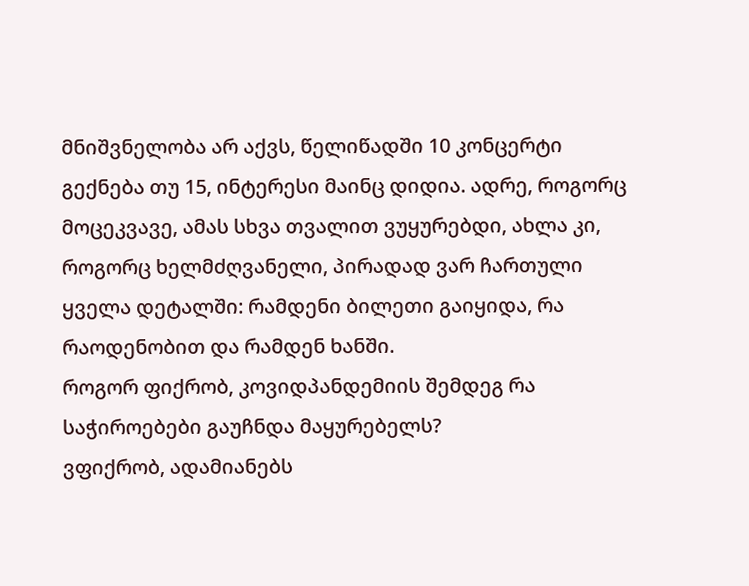მნიშვნელობა არ აქვს, წელიწადში 10 კონცერტი გექნება თუ 15, ინტერესი მაინც დიდია. ადრე, როგორც მოცეკვავე, ამას სხვა თვალით ვუყურებდი, ახლა კი, როგორც ხელმძღვანელი, პირადად ვარ ჩართული ყველა დეტალში: რამდენი ბილეთი გაიყიდა, რა რაოდენობით და რამდენ ხანში.
როგორ ფიქრობ, კოვიდპანდემიის შემდეგ რა საჭიროებები გაუჩნდა მაყურებელს?
ვფიქრობ, ადამიანებს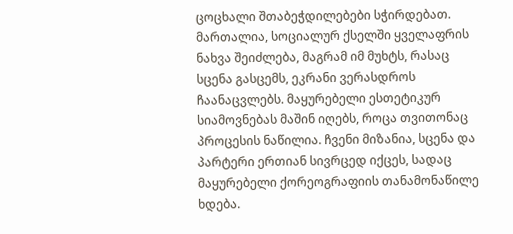ცოცხალი შთაბეჭდილებები სჭირდებათ. მართალია, სოციალურ ქსელში ყველაფრის ნახვა შეიძლება, მაგრამ იმ მუხტს, რასაც სცენა გასცემს, ეკრანი ვერასდროს ჩაანაცვლებს. მაყურებელი ესთეტიკურ სიამოვნებას მაშინ იღებს, როცა თვითონაც პროცესის ნაწილია. ჩვენი მიზანია, სცენა და პარტერი ერთიან სივრცედ იქცეს, სადაც მაყურებელი ქორეოგრაფიის თანამონაწილე ხდება.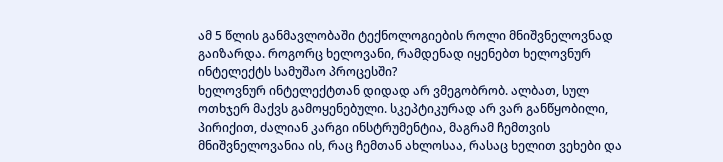ამ 5 წლის განმავლობაში ტექნოლოგიების როლი მნიშვნელოვნად გაიზარდა. როგორც ხელოვანი, რამდენად იყენებთ ხელოვნურ ინტელექტს სამუშაო პროცესში?
ხელოვნურ ინტელექტთან დიდად არ ვმეგობრობ. ალბათ, სულ ოთხჯერ მაქვს გამოყენებული. სკეპტიკურად არ ვარ განწყობილი, პირიქით, ძალიან კარგი ინსტრუმენტია, მაგრამ ჩემთვის მნიშვნელოვანია ის, რაც ჩემთან ახლოსაა, რასაც ხელით ვეხები და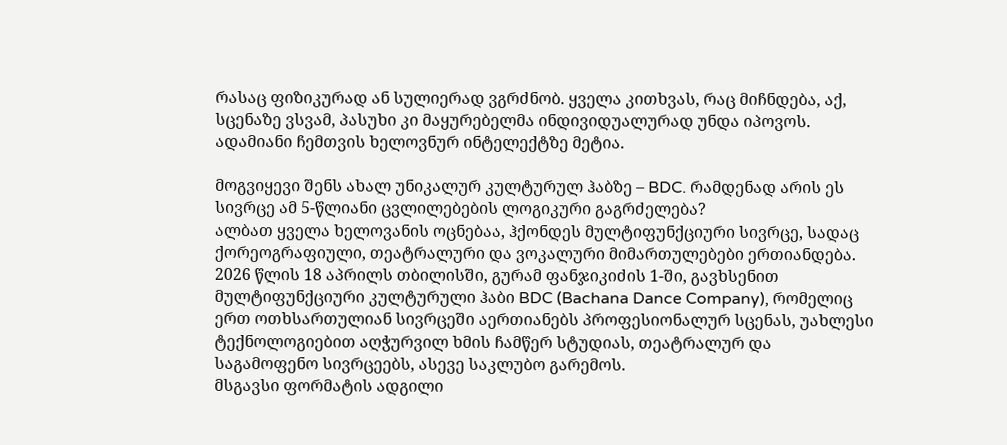რასაც ფიზიკურად ან სულიერად ვგრძნობ. ყველა კითხვას, რაც მიჩნდება, აქ, სცენაზე ვსვამ, პასუხი კი მაყურებელმა ინდივიდუალურად უნდა იპოვოს. ადამიანი ჩემთვის ხელოვნურ ინტელექტზე მეტია.

მოგვიყევი შენს ახალ უნიკალურ კულტურულ ჰაბზე – BDC. რამდენად არის ეს სივრცე ამ 5-წლიანი ცვლილებების ლოგიკური გაგრძელება?
ალბათ ყველა ხელოვანის ოცნებაა, ჰქონდეს მულტიფუნქციური სივრცე, სადაც ქორეოგრაფიული, თეატრალური და ვოკალური მიმართულებები ერთიანდება.
2026 წლის 18 აპრილს თბილისში, გურამ ფანჯიკიძის 1-ში, გავხსენით მულტიფუნქციური კულტურული ჰაბი BDC (Bachana Dance Company), რომელიც ერთ ოთხსართულიან სივრცეში აერთიანებს პროფესიონალურ სცენას, უახლესი ტექნოლოგიებით აღჭურვილ ხმის ჩამწერ სტუდიას, თეატრალურ და საგამოფენო სივრცეებს, ასევე საკლუბო გარემოს.
მსგავსი ფორმატის ადგილი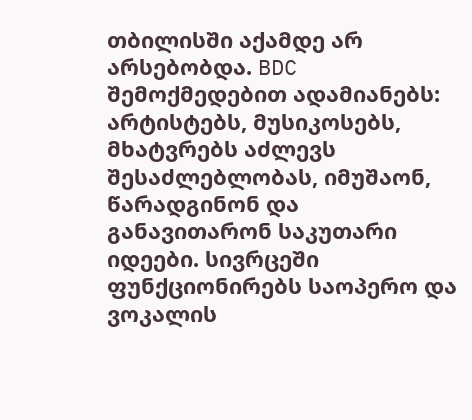თბილისში აქამდე არ არსებობდა. BDC შემოქმედებით ადამიანებს: არტისტებს, მუსიკოსებს, მხატვრებს აძლევს შესაძლებლობას, იმუშაონ, წარადგინონ და განავითარონ საკუთარი იდეები. სივრცეში ფუნქციონირებს საოპერო და ვოკალის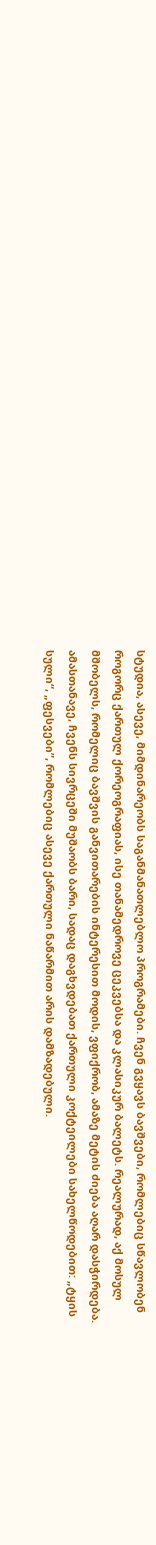სტუდია, ასევე, მიმდინარეობს საგანმანათლებლო პროგრამები. ჩვენ გვყავს ბავშვები, რომლებიც სწავლობენ როგორც ქართულ ქორეოგრაფიას, ისე თანამედროვე ცეკვებსა და კლასიკურ ბალეტს. რეალურად, აქ მოსულ მშობელს, რომელიც ბავშვის განვითარების ინტერესით მოდის, ვფიქრობ, ამაზე მეტის ძიება აღარ დასჭირდება.
ამასთანავე, ჩვენს სივრცეში მუშაობს ბარი, სადაც დაგხვდებათ ქართული კოქტეილები სახელწოდებით: „ტყის სული“, „ფესვები”, რომლებიც ასევე ქართული ნაწარმით არის დამზადებული.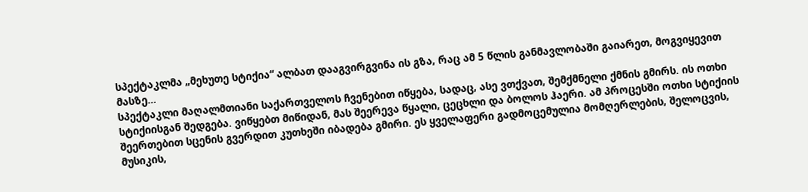სპექტაკლმა „მეხუთე სტიქია“ ალბათ დააგვირგვინა ის გზა, რაც ამ 5 წლის განმავლობაში გაიარეთ, მოგვიყევით მასზე…
სპექტაკლი მაღალმთიანი საქართველოს ჩვენებით იწყება, სადაც, ასე ვთქვათ, შემქმნელი ქმნის გმირს. ის ოთხი სტიქიისგან შედგება. ვიწყებთ მიწიდან, მას შეერევა წყალი, ცეცხლი და ბოლოს ჰაერი. ამ პროცესში ოთხი სტიქიის შეერთებით სცენის გვერდით კუთხეში იბადება გმირი. ეს ყველაფერი გადმოცემულია მომღერლების, შელოცვის, მუსიკის,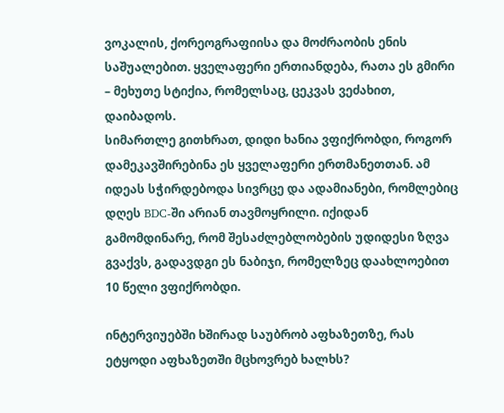ვოკალის, ქორეოგრაფიისა და მოძრაობის ენის საშუალებით. ყველაფერი ერთიანდება, რათა ეს გმირი – მეხუთე სტიქია, რომელსაც, ცეკვას ვეძახით, დაიბადოს.
სიმართლე გითხრათ, დიდი ხანია ვფიქრობდი, როგორ დამეკავშირებინა ეს ყველაფერი ერთმანეთთან. ამ იდეას სჭირდებოდა სივრცე და ადამიანები, რომლებიც დღეს BDC-ში არიან თავმოყრილი. იქიდან გამომდინარე, რომ შესაძლებლობების უდიდესი ზღვა გვაქვს, გადავდგი ეს ნაბიჯი, რომელზეც დაახლოებით 10 წელი ვფიქრობდი.

ინტერვიუებში ხშირად საუბრობ აფხაზეთზე, რას ეტყოდი აფხაზეთში მცხოვრებ ხალხს?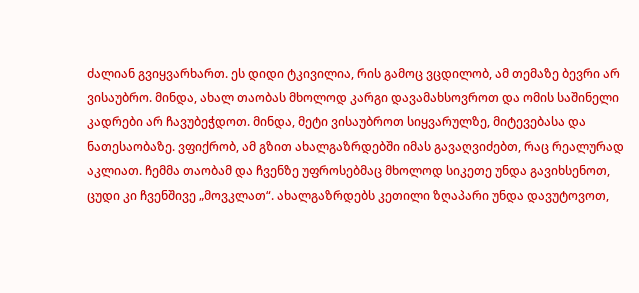ძალიან გვიყვარხართ. ეს დიდი ტკივილია, რის გამოც ვცდილობ, ამ თემაზე ბევრი არ ვისაუბრო. მინდა, ახალ თაობას მხოლოდ კარგი დავამახსოვროთ და ომის საშინელი კადრები არ ჩავუბეჭდოთ. მინდა, მეტი ვისაუბროთ სიყვარულზე, მიტევებასა და ნათესაობაზე. ვფიქრობ, ამ გზით ახალგაზრდებში იმას გავაღვიძებთ, რაც რეალურად აკლიათ. ჩემმა თაობამ და ჩვენზე უფროსებმაც მხოლოდ სიკეთე უნდა გავიხსენოთ, ცუდი კი ჩვენშივე „მოვკლათ“. ახალგაზრდებს კეთილი ზღაპარი უნდა დავუტოვოთ,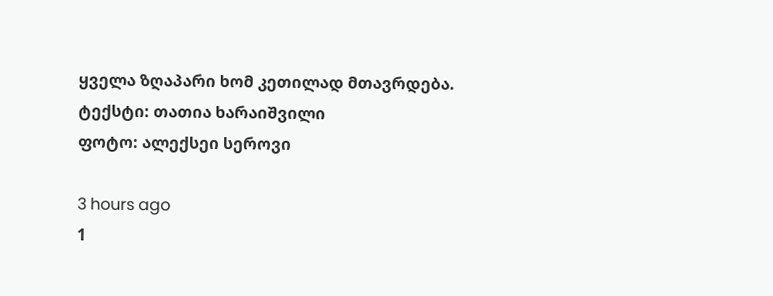ყველა ზღაპარი ხომ კეთილად მთავრდება.
ტექსტი: თათია ხარაიშვილი
ფოტო: ალექსეი სეროვი

3 hours ago
1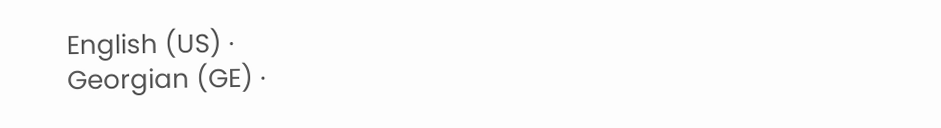English (US) ·
Georgian (GE) ·